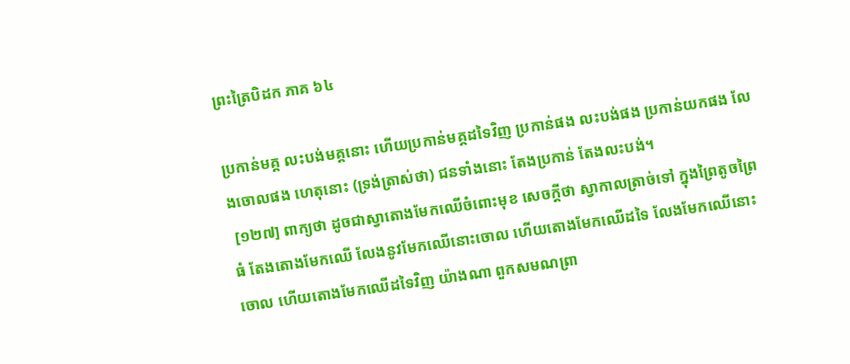ព្រះត្រៃបិដក ភាគ ៦៤

ប្រកាន់មគ្គ លះបង់មគ្គនោះ ហើយប្រកាន់មគ្គដទៃវិញ ប្រកាន់ផង លះបង់ផង ប្រកាន់យកផង លែងចោលផង ហេតុនោះ (ទ្រង់ត្រាស់ថា) ជនទាំងនោះ តែងប្រកាន់ តែងលះបង់។
 [១២៧] ពាក្យថា ដូចជាស្វាតោងមែកឈើចំពោះមុខ សេចក្តីថា ស្វាកាលត្រាច់ទៅ ក្នុងព្រៃតូចព្រៃធំ តែងតោងមែកឈើ លែងនូវមែកឈើនោះចោល ហើយតោងមែកឈើដទៃ លែងមែកឈើនោះចោល ហើយតោងមែកឈើដទៃវិញ យ៉ាងណា ពួកសមណព្រា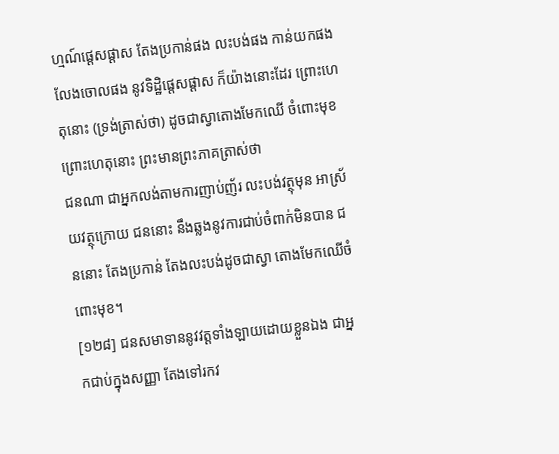ហ្មណ៍ផ្តេសផ្តាស តែងប្រកាន់ផង លះបង់ផង កាន់យកផង លែងចោលផង នូវទិដ្ឋិផ្តេសផ្តាស ក៏យ៉ាងនោះដែរ ព្រោះហេតុនោះ (ទ្រង់ត្រាស់ថា) ដូចជាស្វាតោងមែកឈើ ចំពោះមុខ ព្រោះហេតុនោះ ព្រះមានព្រះភាគត្រាស់ថា
ជនណា ជាអ្នកលង់តាមការញាប់ញ័រ លះបង់វត្ថុមុន អាស្រ័យវត្ថុក្រោយ ជននោះ នឹងឆ្លងនូវការជាប់ចំពាក់មិនបាន ជននោះ តែងប្រកាន់ តែងលះបង់ដូចជាស្វា តោងមែកឈើចំពោះមុខ។
[១២៨] ជនសមាទាននូវវត្តទាំងឡាយដោយខ្លួនឯង ជាអ្នកជាប់ក្នុងសញ្ញា តែងទៅរកវ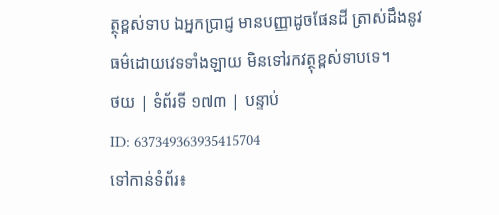ត្ថុខ្ពស់ទាប ឯអ្នកបា្រជ្ញ មានបញ្ញាដូចផែនដី ត្រាស់ដឹងនូវធម៌ដោយវេទទាំងឡាយ មិនទៅរកវត្ថុខ្ពស់ទាបទេ។
ថយ | ទំព័រទី ១៧៣ | បន្ទាប់
ID: 637349363935415704
ទៅកាន់ទំព័រ៖